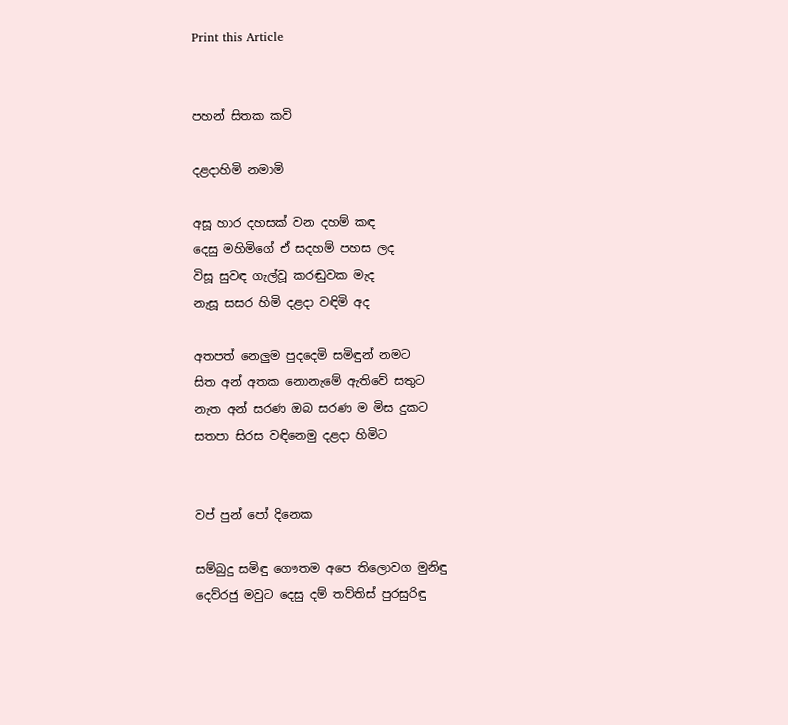Print this Article


පහන් සිතක කවි

දළදාහිමි නමාමි

අසූ හාර දහසක් වන දහම් කඳ
දෙසු මහිමිගේ ඒ සදහම් පහස ලද
විසූ සුවඳ ගැල්වූ කරඬුවක මැද
නැසූ සසර හිමි දළදා වඳිමි අද

අතපත් නෙලුම පුදදෙමි සමිඳුන් නමට
සිත අන් අතක නොනැමේ ඇතිවේ සතුට
නැත අන් සරණ ඔබ සරණ ම මිස දුකට
සතපා සිරස වඳිනෙමු දළදා හිමිට


වප් පුන් පෝ දිනෙක

සම්බුදු සමිඳු ගෞතම අපෙ තිලොවග මුනිඳු
දෙව්රජු මවුට දෙසු දම් තව්තිස් පුරසුරිඳු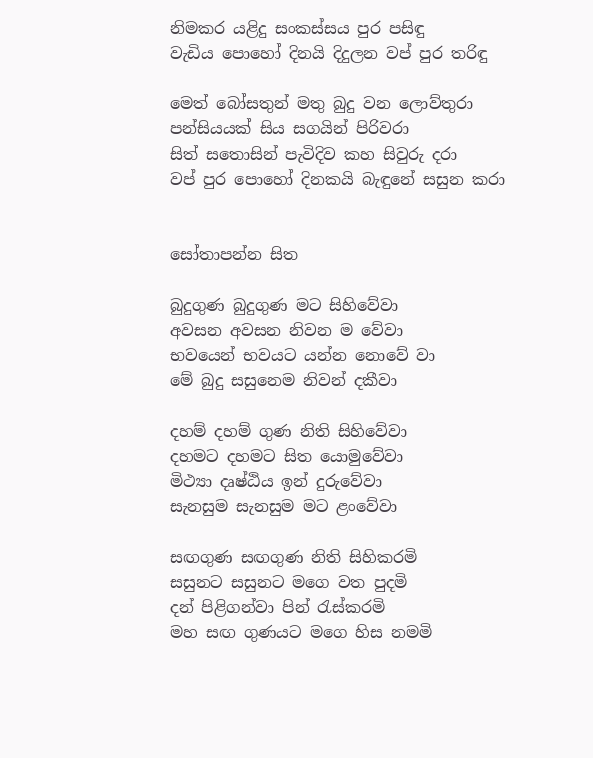නිමකර යළිදු සංකස්සය පුර පසිඳු
වැඩිය පොහෝ දිනයි දිදුලන වප් පුර තරිඳු

මෙත් බෝසතුන් මතු බුදු වන ලොව්තුරා
පන්සියයක් සිය සගයින් පිරිවරා
සිත් සතොසින් පැවිදිව කහ සිවුරු දරා
වප් පුර පොහෝ දිනකයි බැඳුනේ සසුන කරා


සෝතාපන්න සිත

බුදුගුණ බුදුගුණ මට සිහිවේවා
අවසන අවසන නිවන ම වේවා
භවයෙන් භවයට යන්න නොවේ වා
මේ බුදු සසුනෙම නිවන් දකීවා

දහම් දහම් ගුණ නිති සිහිවේවා
දහමට දහමට සිත යොමුවේවා
මිථ්‍යා දෘෂ්ඨිය ඉන් දුරුවේවා
සැනසුම සැනසුම මට ළංවේවා

සඟගුණ සඟගුණ නිති සිහිකරමි
සසුනට සසුනට මගෙ වත පුදමි
දන් පිළිගන්වා පින් රැස්කරමි
මහ සඟ ගුණයට මගෙ හිස නමමි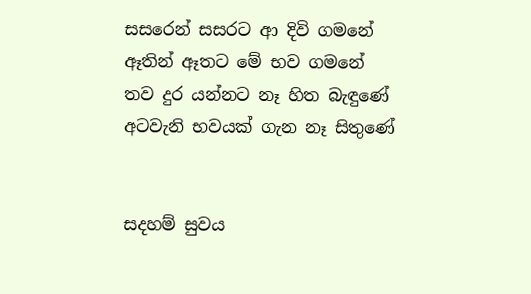සසරෙන් සසරට ආ දිවි ගමනේ
ඈතින් ඈතට මේ භව ගමනේ
තව දුර යන්නට නෑ හිත බැඳුණේ
අටවැනි භවයක් ගැන නෑ සිතුණේ


සදහම් සුවය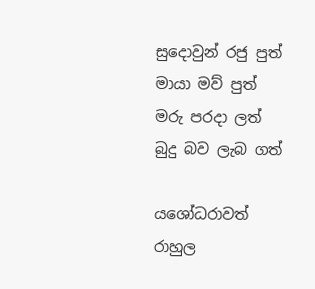සුදොවුන් රජු පුත්
මායා මව් පුත්
මරු පරදා ලත්
බුදු බව ලැබ ගත්

යශෝධරාවත්
රාහුල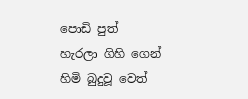පොඩි පුත්
හැරලා ගිහි ගෙන්
හිමි බුදුවූ වෙත්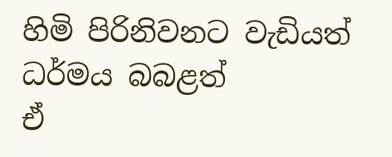හිමි පිරිනිවනට වැඩියත්
ධර්මය බබළත්
ඒ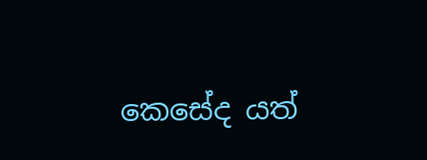කෙසේද යත්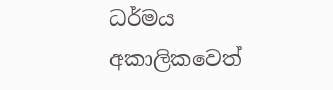ධර්මය අකාලිකවෙත්